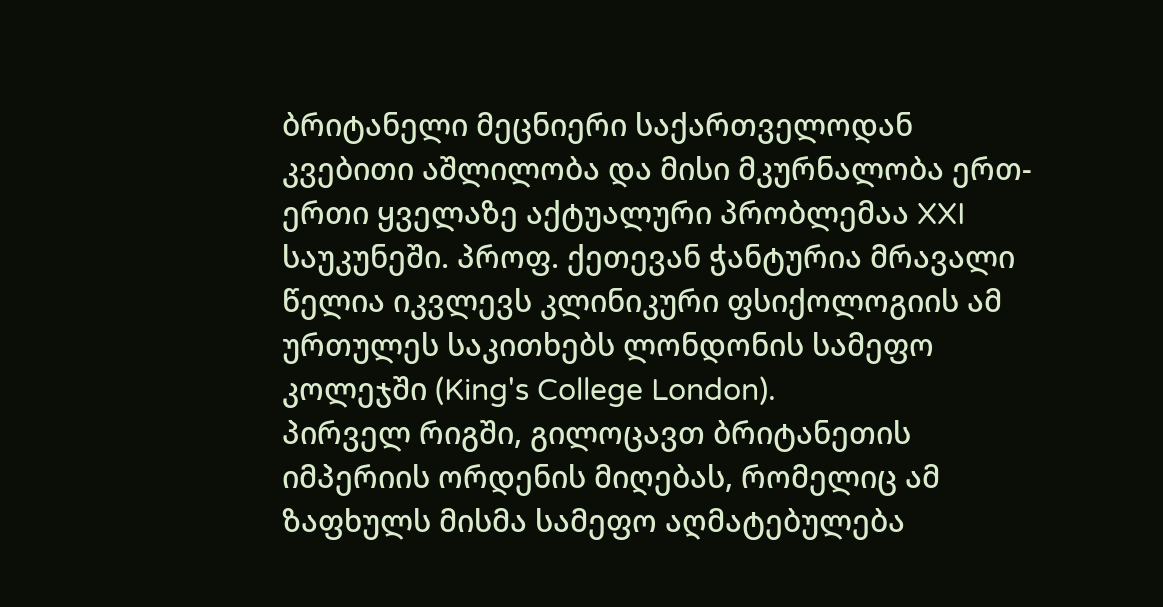ბრიტანელი მეცნიერი საქართველოდან
კვებითი აშლილობა და მისი მკურნალობა ერთ-ერთი ყველაზე აქტუალური პრობლემაა XXI საუკუნეში. პროფ. ქეთევან ჭანტურია მრავალი წელია იკვლევს კლინიკური ფსიქოლოგიის ამ ურთულეს საკითხებს ლონდონის სამეფო კოლეჯში (King's College London).
პირველ რიგში, გილოცავთ ბრიტანეთის იმპერიის ორდენის მიღებას, რომელიც ამ ზაფხულს მისმა სამეფო აღმატებულება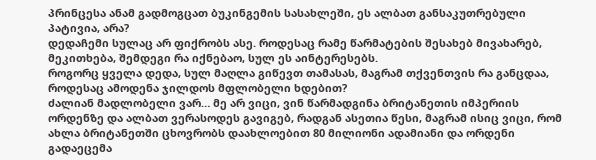პრინცესა ანამ გადმოგცათ ბუკინგემის სასახლეში, ეს ალბათ განსაკუთრებული პატივია, არა?
დედაჩემი სულაც არ ფიქრობს ასე. როდესაც რამე წარმატების შესახებ მივახარებ, მეკითხება, შემდეგი რა იქნებაო, სულ ეს აინტერესებს.
როგორც ყველა დედა, სულ მაღლა გიწევთ თამასას, მაგრამ თქვენთვის რა განცდაა, როდესაც ამოდენა ჯილდოს მფლობელი ხდებით?
ძალიან მადლობელი ვარ… მე არ ვიცი, ვინ წარმადგინა ბრიტანეთის იმპერიის ორდენზე და ალბათ ვერასოდეს გავიგებ, რადგან ასეთია წესი, მაგრამ ისიც ვიცი, რომ ახლა ბრიტანეთში ცხოვრობს დაახლოებით 80 მილიონი ადამიანი და ორდენი გადაეცემა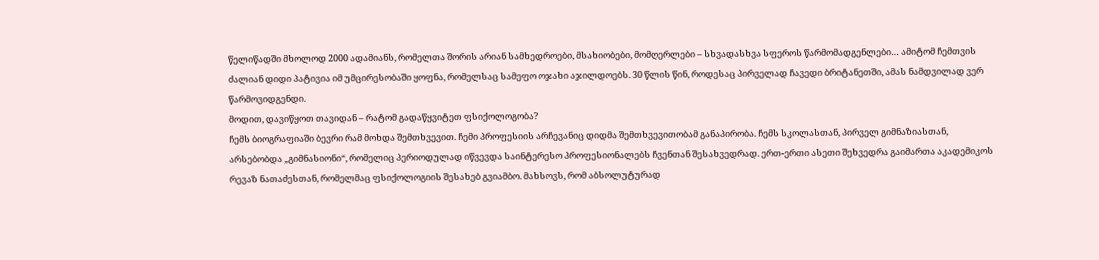წელიწადში მხოლოდ 2000 ადამიანს, რომელთა შორის არიან სამხედროები, მსახიობები, მომღერლები – სხვადასხვა სფეროს წარმომადგენლები… ამიტომ ჩემთვის ძალიან დიდი პატივია იმ უმცირესობაში ყოფნა, რომელსაც სამეფო ოჯახი აჯილდოებს. 30 წლის წინ, როდესაც პირველად ჩავედი ბრიტანეთში, ამას ნამდვილად ვერ წარმოვიდგენდი.
მოდით, დავიწყოთ თავიდან – რატომ გადაწყვიტეთ ფსიქოლოგობა?
ჩემს ბიოგრაფიაში ბევრი რამ მოხდა შემთხვევით. ჩემი პროფესიის არჩევანიც დიდმა შემთხვევითობამ განაპირობა. ჩემს სკოლასთან, პირველ გიმნაზიასთან, არსებობდა „გიმნასიონი“, რომელიც პერიოდულად იწვევდა საინტერესო პროფესიონალებს ჩვენთან შესახვედრად. ერთ-ერთი ასეთი შეხვედრა გაიმართა აკადემიკოს რევაზ ნათაძესთან, რომელმაც ფსიქოლოგიის შესახებ გვიამბო. მახსოვს, რომ აბსოლუტურად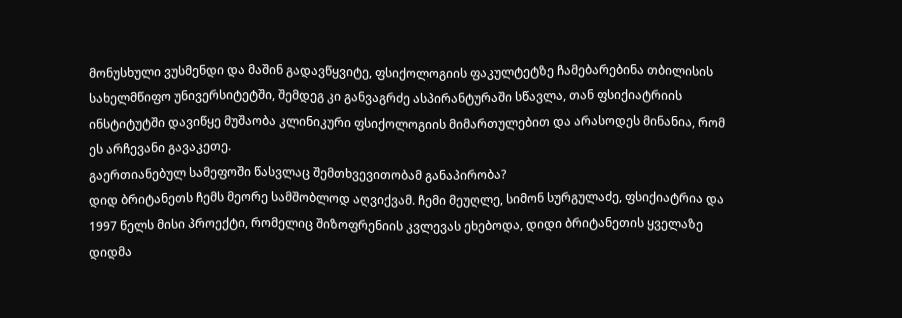მონუსხული ვუსმენდი და მაშინ გადავწყვიტე, ფსიქოლოგიის ფაკულტეტზე ჩამებარებინა თბილისის სახელმწიფო უნივერსიტეტში, შემდეგ კი განვაგრძე ასპირანტურაში სწავლა, თან ფსიქიატრიის ინსტიტუტში დავიწყე მუშაობა კლინიკური ფსიქოლოგიის მიმართულებით და არასოდეს მინანია, რომ ეს არჩევანი გავაკეთე.
გაერთიანებულ სამეფოში წასვლაც შემთხვევითობამ განაპირობა?
დიდ ბრიტანეთს ჩემს მეორე სამშობლოდ აღვიქვამ. ჩემი მეუღლე, სიმონ სურგულაძე, ფსიქიატრია და 1997 წელს მისი პროექტი, რომელიც შიზოფრენიის კვლევას ეხებოდა, დიდი ბრიტანეთის ყველაზე დიდმა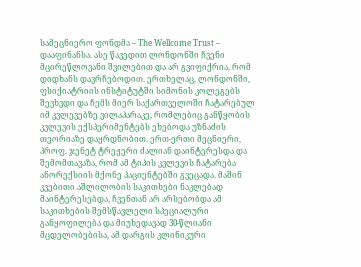სამეცნიერო ფონდმა – The Wellcome Trust – დააფინანსა. ასე წავედით ლონდონში ჩვენი მცირეწლოვანი შვილებით და არ გვიფიქრია, რომ დიდხანს დავრჩებოდით. ერთხელაც, ლონდონში, ფსიქიატრიის ინსტიტუტში სიმონის კოლეგებს შევხვდი და ჩემს მიერ საქართველოში ჩატარებულ იმ კვლევებზე ვილაპარაკე, რომლებიც განწყობის კვლევის ექსპერიმენტებს ეხებოდა უზნაძის თეორიაზე დაყრდნობით. ერთ-ერთი მეცნიერი, პროფ. ჯენეტ ტრეჟერი ძალიან დაინტერესდა და შემომთავაზა, რომ ამ ტიპის კვლევის ჩატარება ანორექსიის მქონე პაციენტებში გვეცადა. მაშინ კვებითი აშლილობის საკითხები ნაკლებად მაინტერესებდა, ჩვენთან არ არსებობდა ამ საკითხების შემსწავლელი სპეციალური განყოფილება და მიუხედავად 30-წლიანი მცდელობებისა, ამ დარგის კლინიკური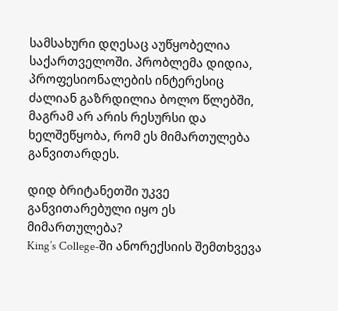სამსახური დღესაც აუწყობელია საქართველოში. პრობლემა დიდია, პროფესიონალების ინტერესიც ძალიან გაზრდილია ბოლო წლებში, მაგრამ არ არის რესურსი და ხელშეწყობა, რომ ეს მიმართულება განვითარდეს.

დიდ ბრიტანეთში უკვე განვითარებული იყო ეს მიმართულება?
King’s College-ში ანორექსიის შემთხვევა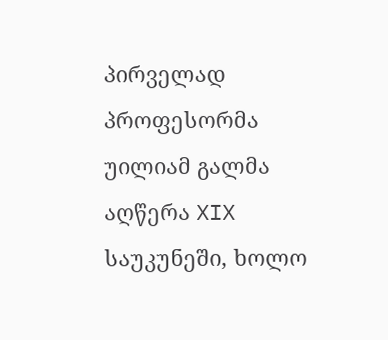პირველად პროფესორმა უილიამ გალმა აღწერა XIX საუკუნეში, ხოლო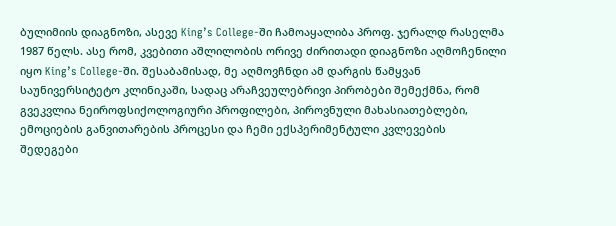ბულიმიის დიაგნოზი, ასევე King’s College-ში ჩამოაყალიბა პროფ. ჯერალდ რასელმა 1987 წელს. ასე რომ, კვებითი აშლილობის ორივე ძირითადი დიაგნოზი აღმოჩენილი იყო King’s College-ში. შესაბამისად, მე აღმოვჩნდი ამ დარგის წამყვან საუნივერსიტეტო კლინიკაში, სადაც არაჩვეულებრივი პირობები შემექმნა, რომ გვეკვლია ნეიროფსიქოლოგიური პროფილები, პიროვნული მახასიათებლები, ემოციების განვითარების პროცესი და ჩემი ექსპერიმენტული კვლევების შედეგები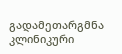გადამეთარგმნა კლინიკური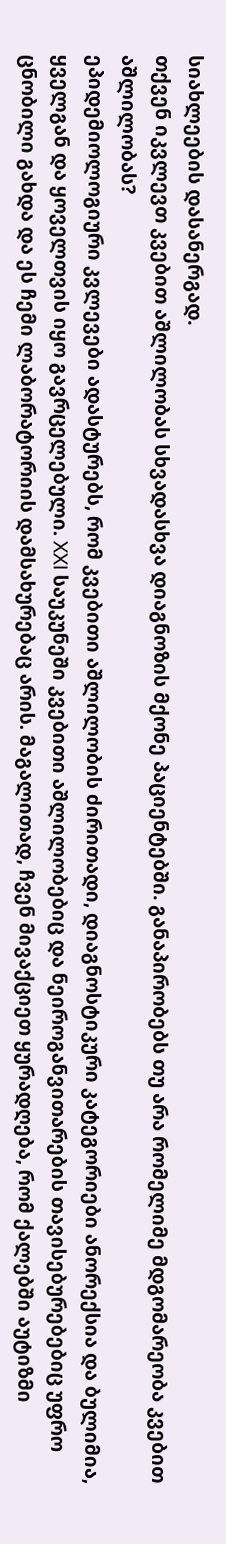სიახლეების დასანერგად.
თქვენ იკვლევთ კვებით აშლილობას სხვადასხვა დიაგნოზის მქონე პაციენტებში. განაპირობებს თუ არა რომელიმე მდგომარეობა კვებით აშლილობას?
ეპიდემიოლოგიური კვლევები ადასტურებს, რომ კვებითი აშლილობის ძირითადი, დიაგნოსტიკური კატეგორიები ანორექსია და ბულიმია, ყველგან და ყოველთვის იყო გავრცელებული. XXI საუკუნეში კვებითი აშლილობებიც და ნეიროგანვითარების თავისებურებებიც უფრო ცნობილი გახდა და ეს ჩემი ლაბორატორიის დამსახურებაც არის. მაგალითად, ჩვენ მივაქციეთ ყურადღება, რომ ქალებში აუტიზმი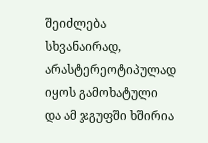შეიძლება სხვანაირად, არასტერეოტიპულად იყოს გამოხატული და ამ ჯგუფში ხშირია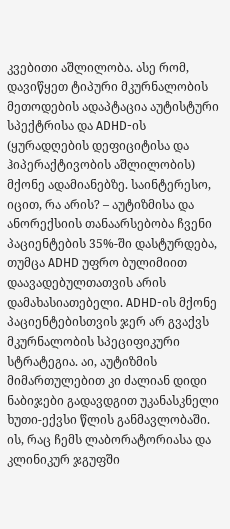კვებითი აშლილობა. ასე რომ, დავიწყეთ ტიპური მკურნალობის მეთოდების ადაპტაცია აუტისტური სპექტრისა და ADHD-ის (ყურადღების დეფიციტისა და ჰიპერაქტივობის აშლილობის) მქონე ადამიანებზე. საინტერესო, იცით, რა არის? – აუტიზმისა და ანორექსიის თანაარსებობა ჩვენი პაციენტების 35%-ში დასტურდება, თუმცა ADHD უფრო ბულიმიით დაავადებულთათვის არის დამახასიათებელი. ADHD-ის მქონე პაციენტებისთვის ჯერ არ გვაქვს მკურნალობის სპეციფიკური სტრატეგია. აი, აუტიზმის მიმართულებით კი ძალიან დიდი ნაბიჯები გადავდგით უკანასკნელი ხუთი-ექვსი წლის განმავლობაში. ის, რაც ჩემს ლაბორატორიასა და კლინიკურ ჯგუფში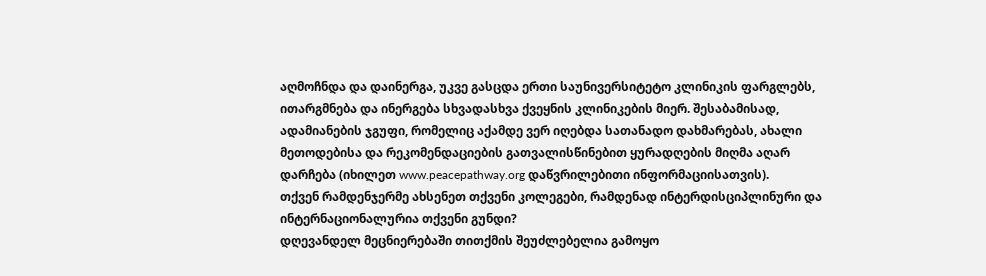აღმოჩნდა და დაინერგა, უკვე გასცდა ერთი საუნივერსიტეტო კლინიკის ფარგლებს, ითარგმნება და ინერგება სხვადასხვა ქვეყნის კლინიკების მიერ. შესაბამისად, ადამიანების ჯგუფი, რომელიც აქამდე ვერ იღებდა სათანადო დახმარებას, ახალი მეთოდებისა და რეკომენდაციების გათვალისწინებით ყურადღების მიღმა აღარ დარჩება (იხილეთ www.peacepathway.org დაწვრილებითი ინფორმაციისათვის).
თქვენ რამდენჯერმე ახსენეთ თქვენი კოლეგები, რამდენად ინტერდისციპლინური და ინტერნაციონალურია თქვენი გუნდი?
დღევანდელ მეცნიერებაში თითქმის შეუძლებელია გამოყო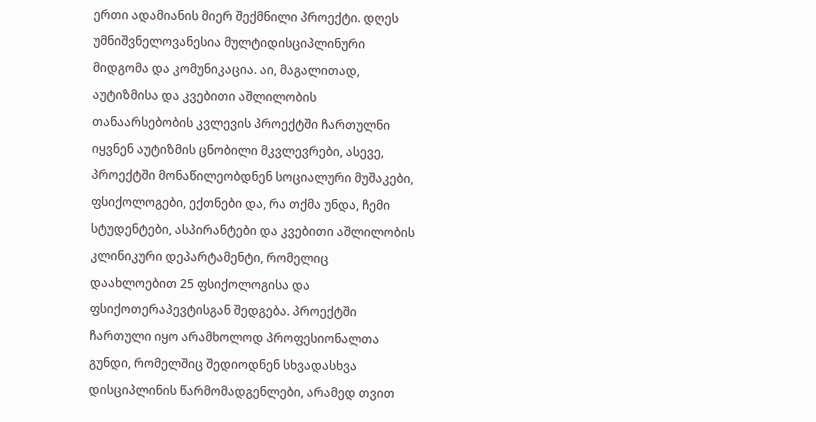ერთი ადამიანის მიერ შექმნილი პროექტი. დღეს უმნიშვნელოვანესია მულტიდისციპლინური მიდგომა და კომუნიკაცია. აი, მაგალითად, აუტიზმისა და კვებითი აშლილობის თანაარსებობის კვლევის პროექტში ჩართულნი იყვნენ აუტიზმის ცნობილი მკვლევრები, ასევე, პროექტში მონაწილეობდნენ სოციალური მუშაკები, ფსიქოლოგები, ექთნები და, რა თქმა უნდა, ჩემი სტუდენტები, ასპირანტები და კვებითი აშლილობის კლინიკური დეპარტამენტი, რომელიც დაახლოებით 25 ფსიქოლოგისა და ფსიქოთერაპევტისგან შედგება. პროექტში ჩართული იყო არამხოლოდ პროფესიონალთა გუნდი, რომელშიც შედიოდნენ სხვადასხვა დისციპლინის წარმომადგენლები, არამედ თვით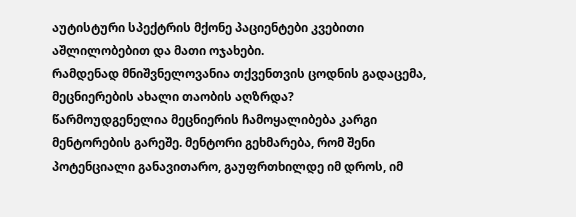აუტისტური სპექტრის მქონე პაციენტები კვებითი აშლილობებით და მათი ოჯახები.
რამდენად მნიშვნელოვანია თქვენთვის ცოდნის გადაცემა, მეცნიერების ახალი თაობის აღზრდა?
წარმოუდგენელია მეცნიერის ჩამოყალიბება კარგი მენტორების გარეშე. მენტორი გეხმარება, რომ შენი პოტენციალი განავითარო, გაუფრთხილდე იმ დროს, იმ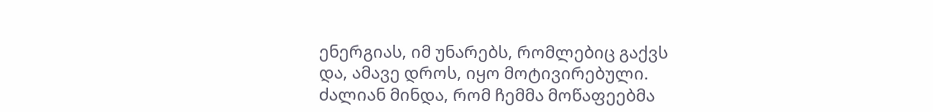ენერგიას, იმ უნარებს, რომლებიც გაქვს და, ამავე დროს, იყო მოტივირებული. ძალიან მინდა, რომ ჩემმა მოწაფეებმა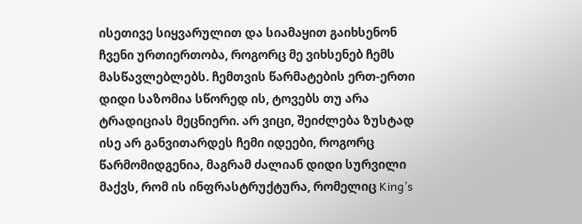ისეთივე სიყვარულით და სიამაყით გაიხსენონ ჩვენი ურთიერთობა, როგორც მე ვიხსენებ ჩემს მასწავლებლებს. ჩემთვის წარმატების ერთ-ერთი დიდი საზომია სწორედ ის, ტოვებს თუ არა ტრადიციას მეცნიერი. არ ვიცი, შეიძლება ზუსტად ისე არ განვითარდეს ჩემი იდეები, როგორც წარმომიდგენია, მაგრამ ძალიან დიდი სურვილი მაქვს, რომ ის ინფრასტრუქტურა, რომელიც King’s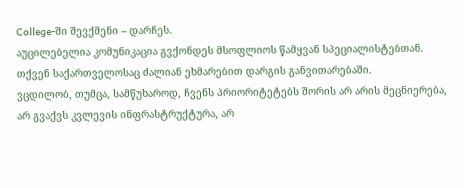College-ში შევქმენი – დარჩეს.
აუცილებელია კომუნიკაცია გვქონდეს მსოფლიოს წამყვან სპეციალისტებთან.
თქვენ საქართველოსაც ძალიან ეხმარებით დარგის განვითარებაში.
ვცდილობ, თუმცა, სამწუხაროდ, ჩვენს პრიორიტეტებს შორის არ არის მეცნიერება, არ გვაქვს კვლევის ინფრასტრუქტურა, არ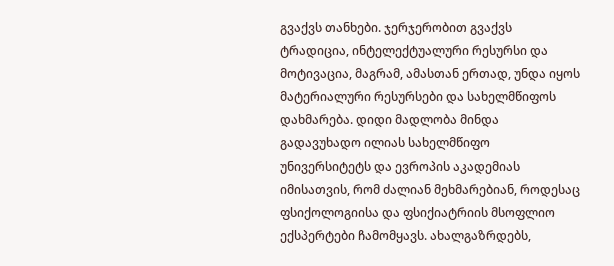გვაქვს თანხები. ჯერჯერობით გვაქვს ტრადიცია, ინტელექტუალური რესურსი და მოტივაცია, მაგრამ, ამასთან ერთად, უნდა იყოს მატერიალური რესურსები და სახელმწიფოს დახმარება. დიდი მადლობა მინდა გადავუხადო ილიას სახელმწიფო უნივერსიტეტს და ევროპის აკადემიას იმისათვის, რომ ძალიან მეხმარებიან, როდესაც ფსიქოლოგიისა და ფსიქიატრიის მსოფლიო ექსპერტები ჩამომყავს. ახალგაზრდებს,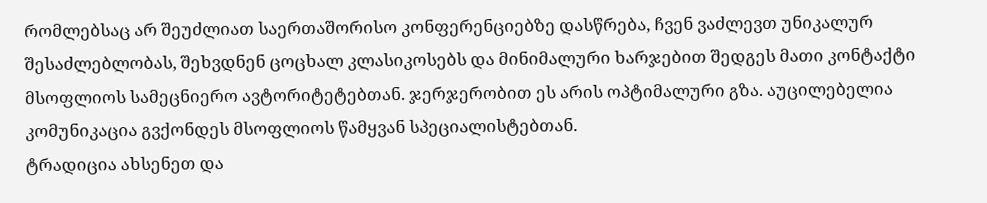რომლებსაც არ შეუძლიათ საერთაშორისო კონფერენციებზე დასწრება, ჩვენ ვაძლევთ უნიკალურ შესაძლებლობას, შეხვდნენ ცოცხალ კლასიკოსებს და მინიმალური ხარჯებით შედგეს მათი კონტაქტი მსოფლიოს სამეცნიერო ავტორიტეტებთან. ჯერჯერობით ეს არის ოპტიმალური გზა. აუცილებელია კომუნიკაცია გვქონდეს მსოფლიოს წამყვან სპეციალისტებთან.
ტრადიცია ახსენეთ და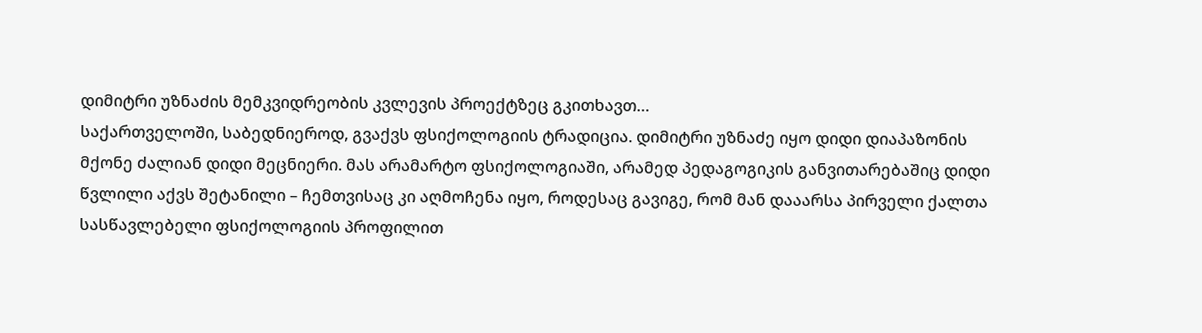დიმიტრი უზნაძის მემკვიდრეობის კვლევის პროექტზეც გკითხავთ…
საქართველოში, საბედნიეროდ, გვაქვს ფსიქოლოგიის ტრადიცია. დიმიტრი უზნაძე იყო დიდი დიაპაზონის მქონე ძალიან დიდი მეცნიერი. მას არამარტო ფსიქოლოგიაში, არამედ პედაგოგიკის განვითარებაშიც დიდი წვლილი აქვს შეტანილი – ჩემთვისაც კი აღმოჩენა იყო, როდესაც გავიგე, რომ მან დააარსა პირველი ქალთა სასწავლებელი ფსიქოლოგიის პროფილით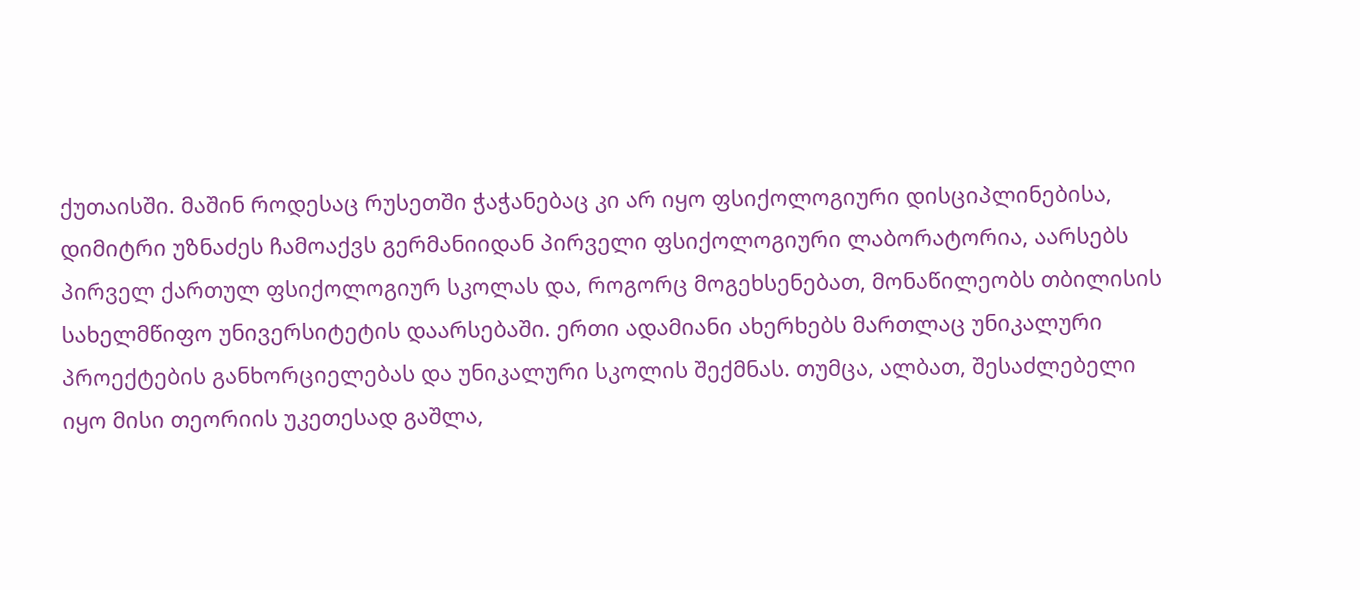ქუთაისში. მაშინ როდესაც რუსეთში ჭაჭანებაც კი არ იყო ფსიქოლოგიური დისციპლინებისა, დიმიტრი უზნაძეს ჩამოაქვს გერმანიიდან პირველი ფსიქოლოგიური ლაბორატორია, აარსებს პირველ ქართულ ფსიქოლოგიურ სკოლას და, როგორც მოგეხსენებათ, მონაწილეობს თბილისის სახელმწიფო უნივერსიტეტის დაარსებაში. ერთი ადამიანი ახერხებს მართლაც უნიკალური პროექტების განხორციელებას და უნიკალური სკოლის შექმნას. თუმცა, ალბათ, შესაძლებელი იყო მისი თეორიის უკეთესად გაშლა,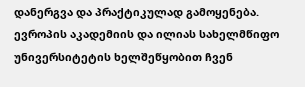დანერგვა და პრაქტიკულად გამოყენება. ევროპის აკადემიის და ილიას სახელმწიფო უნივერსიტეტის ხელშეწყობით ჩვენ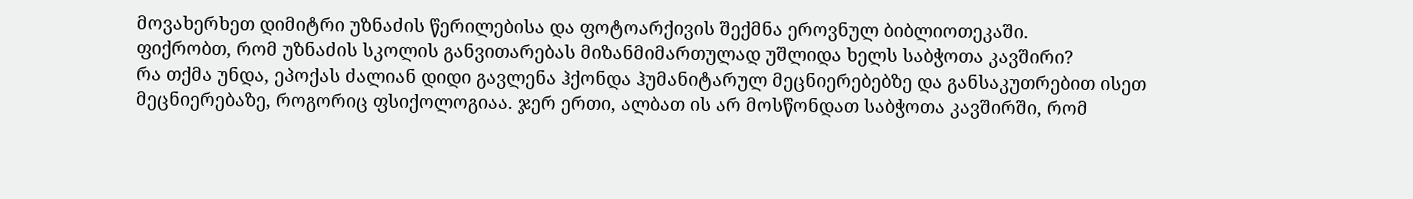მოვახერხეთ დიმიტრი უზნაძის წერილებისა და ფოტოარქივის შექმნა ეროვნულ ბიბლიოთეკაში.
ფიქრობთ, რომ უზნაძის სკოლის განვითარებას მიზანმიმართულად უშლიდა ხელს საბჭოთა კავშირი?
რა თქმა უნდა, ეპოქას ძალიან დიდი გავლენა ჰქონდა ჰუმანიტარულ მეცნიერებებზე და განსაკუთრებით ისეთ მეცნიერებაზე, როგორიც ფსიქოლოგიაა. ჯერ ერთი, ალბათ ის არ მოსწონდათ საბჭოთა კავშირში, რომ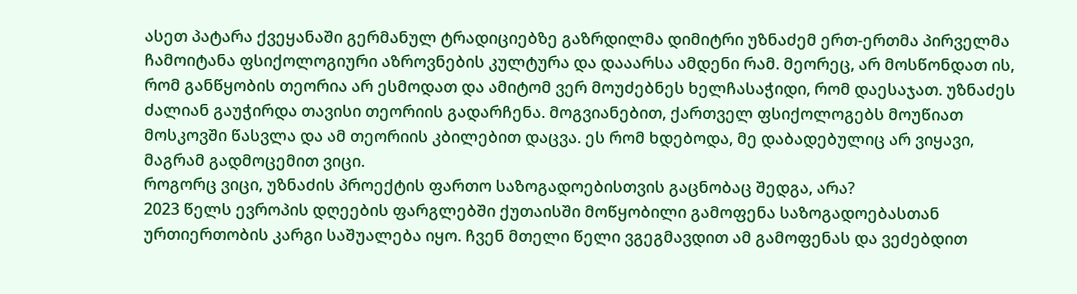ასეთ პატარა ქვეყანაში გერმანულ ტრადიციებზე გაზრდილმა დიმიტრი უზნაძემ ერთ-ერთმა პირველმა ჩამოიტანა ფსიქოლოგიური აზროვნების კულტურა და დააარსა ამდენი რამ. მეორეც, არ მოსწონდათ ის, რომ განწყობის თეორია არ ესმოდათ და ამიტომ ვერ მოუძებნეს ხელჩასაჭიდი, რომ დაესაჯათ. უზნაძეს ძალიან გაუჭირდა თავისი თეორიის გადარჩენა. მოგვიანებით, ქართველ ფსიქოლოგებს მოუწიათ მოსკოვში წასვლა და ამ თეორიის კბილებით დაცვა. ეს რომ ხდებოდა, მე დაბადებულიც არ ვიყავი, მაგრამ გადმოცემით ვიცი.
როგორც ვიცი, უზნაძის პროექტის ფართო საზოგადოებისთვის გაცნობაც შედგა, არა?
2023 წელს ევროპის დღეების ფარგლებში ქუთაისში მოწყობილი გამოფენა საზოგადოებასთან ურთიერთობის კარგი საშუალება იყო. ჩვენ მთელი წელი ვგეგმავდით ამ გამოფენას და ვეძებდით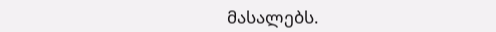მასალებს.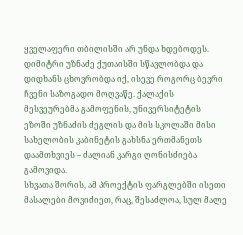ყველაფერი თბილისში არ უნდა ხდებოდეს. დიმიტრი უზნაძე ქუთაისში სწავლობდა და დიდხანს ცხოვრობდა იქ, ისევე როგორც ბევრი ჩვენი საზოგადო მოღვაწე. ქალაქის მესვეურებმა გამოფენის, უნივერსიტეტის ეზოში უზნაძის ძეგლის და მის სკოლაში მისი სახელობის კაბინეტის გახსნა ერთმანეთს დაამთხვიეს – ძალიან კარგი ღონისძიება გამოვიდა.
სხვათა შორის, ამ პროექტის ფარგლებში ისეთი მასალები მოვიძიეთ, რაც, შესაძლოა, სულ მალე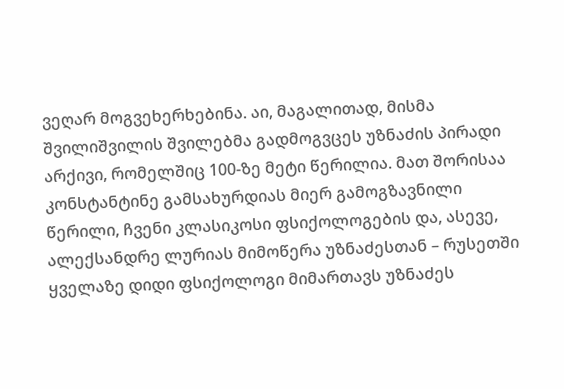ვეღარ მოგვეხერხებინა. აი, მაგალითად, მისმა შვილიშვილის შვილებმა გადმოგვცეს უზნაძის პირადი არქივი, რომელშიც 100-ზე მეტი წერილია. მათ შორისაა კონსტანტინე გამსახურდიას მიერ გამოგზავნილი წერილი, ჩვენი კლასიკოსი ფსიქოლოგების და, ასევე, ალექსანდრე ლურიას მიმოწერა უზნაძესთან – რუსეთში ყველაზე დიდი ფსიქოლოგი მიმართავს უზნაძეს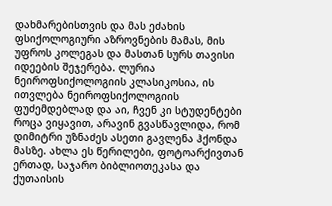დახმარებისთვის და მას ეძახის ფსიქოლოგიური აზროვნების მამას, მის უფროს კოლეგას და მასთან სურს თავისი იდეების შეჯერება. ლურია ნეიროფსიქოლოგიის კლასიკოსია, ის ითვლება ნეიროფსიქოლოგიის ფუძემდებლად და აი, ჩვენ კი სტუდენტები როცა ვიყავით, არავინ გვასწავლიდა, რომ დიმიტრი უზნაძეს ასეთი გავლენა ჰქონდა მასზე. ახლა ეს წერილები, ფოტოარქივთან ერთად, საჯარო ბიბლიოთეკასა და ქუთაისის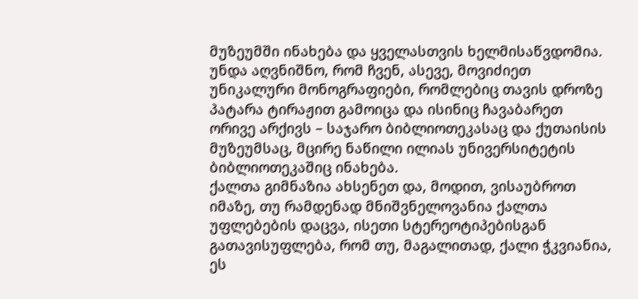მუზეუმში ინახება და ყველასთვის ხელმისაწვდომია. უნდა აღვნიშნო, რომ ჩვენ, ასევე, მოვიძიეთ უნიკალური მონოგრაფიები, რომლებიც თავის დროზე პატარა ტირაჟით გამოიცა და ისინიც ჩავაბარეთ ორივე არქივს – საჯარო ბიბლიოთეკასაც და ქუთაისის მუზეუმსაც, მცირე ნაწილი ილიას უნივერსიტეტის ბიბლიოთეკაშიც ინახება.
ქალთა გიმნაზია ახსენეთ და, მოდით, ვისაუბროთ იმაზე, თუ რამდენად მნიშვნელოვანია ქალთა უფლებების დაცვა, ისეთი სტერეოტიპებისგან გათავისუფლება, რომ თუ, მაგალითად, ქალი ჭკვიანია, ეს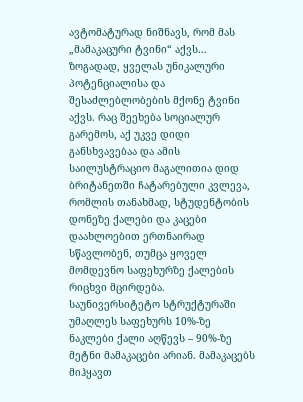ავტომატურად ნიშნავს, რომ მას „მამაკაცური ტვინი“ აქვს…
ზოგადად, ყველას უნიკალური პოტენციალისა და შესაძლებლობების მქონე ტვინი აქვს. რაც შეეხება სოციალურ გარემოს, აქ უკვე დიდი განსხვავებაა და ამის საილუსტრაციო მაგალითია დიდ ბრიტანეთში ჩატარებული კვლევა, რომლის თანახმად, სტუდენტობის დონეზე ქალები და კაცები დაახლოებით ერთნაირად სწავლობენ, თუმცა ყოველ მომდევნო საფეხურზე ქალების რიცხვი მცირდება. საუნივერსიტეტო სტრუქტურაში უმაღლეს საფეხურს 10%-ზე ნაკლები ქალი აღწევს – 90%-ზე მეტნი მამაკაცები არიან. მამაკაცებს მიჰყავთ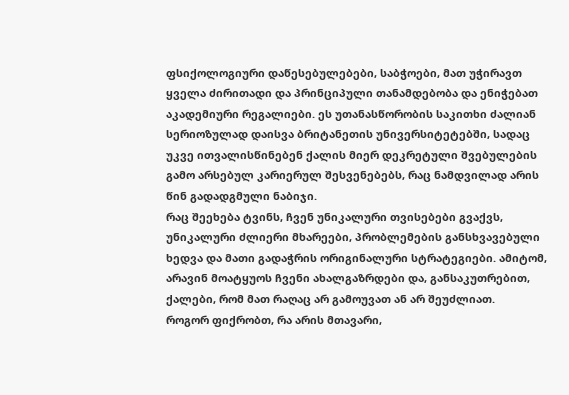ფსიქოლოგიური დაწესებულებები, საბჭოები, მათ უჭირავთ ყველა ძირითადი და პრინციპული თანამდებობა და ენიჭებათ აკადემიური რეგალიები. ეს უთანასწორობის საკითხი ძალიან სერიოზულად დაისვა ბრიტანეთის უნივერსიტეტებში, სადაც უკვე ითვალისწინებენ ქალის მიერ დეკრეტული შვებულების გამო არსებულ კარიერულ შესვენებებს, რაც ნამდვილად არის წინ გადადგმული ნაბიჯი.
რაც შეეხება ტვინს, ჩვენ უნიკალური თვისებები გვაქვს, უნიკალური ძლიერი მხარეები, პრობლემების განსხვავებული ხედვა და მათი გადაჭრის ორიგინალური სტრატეგიები. ამიტომ, არავინ მოატყუოს ჩვენი ახალგაზრდები და, განსაკუთრებით, ქალები, რომ მათ რაღაც არ გამოუვათ ან არ შეუძლიათ.
როგორ ფიქრობთ, რა არის მთავარი,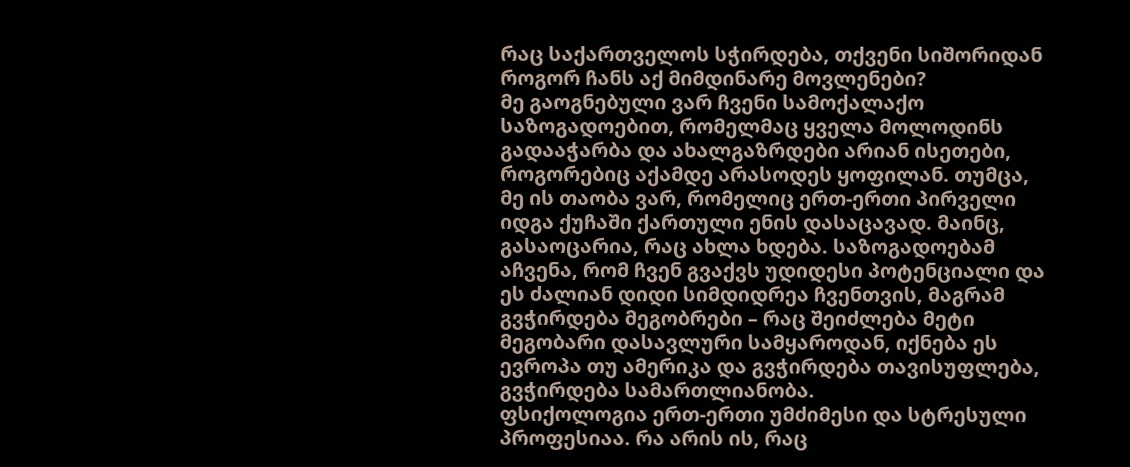რაც საქართველოს სჭირდება, თქვენი სიშორიდან როგორ ჩანს აქ მიმდინარე მოვლენები?
მე გაოგნებული ვარ ჩვენი სამოქალაქო საზოგადოებით, რომელმაც ყველა მოლოდინს გადააჭარბა და ახალგაზრდები არიან ისეთები, როგორებიც აქამდე არასოდეს ყოფილან. თუმცა, მე ის თაობა ვარ, რომელიც ერთ-ერთი პირველი იდგა ქუჩაში ქართული ენის დასაცავად. მაინც, გასაოცარია, რაც ახლა ხდება. საზოგადოებამ აჩვენა, რომ ჩვენ გვაქვს უდიდესი პოტენციალი და ეს ძალიან დიდი სიმდიდრეა ჩვენთვის, მაგრამ გვჭირდება მეგობრები – რაც შეიძლება მეტი მეგობარი დასავლური სამყაროდან, იქნება ეს ევროპა თუ ამერიკა და გვჭირდება თავისუფლება, გვჭირდება სამართლიანობა.
ფსიქოლოგია ერთ-ერთი უმძიმესი და სტრესული პროფესიაა. რა არის ის, რაც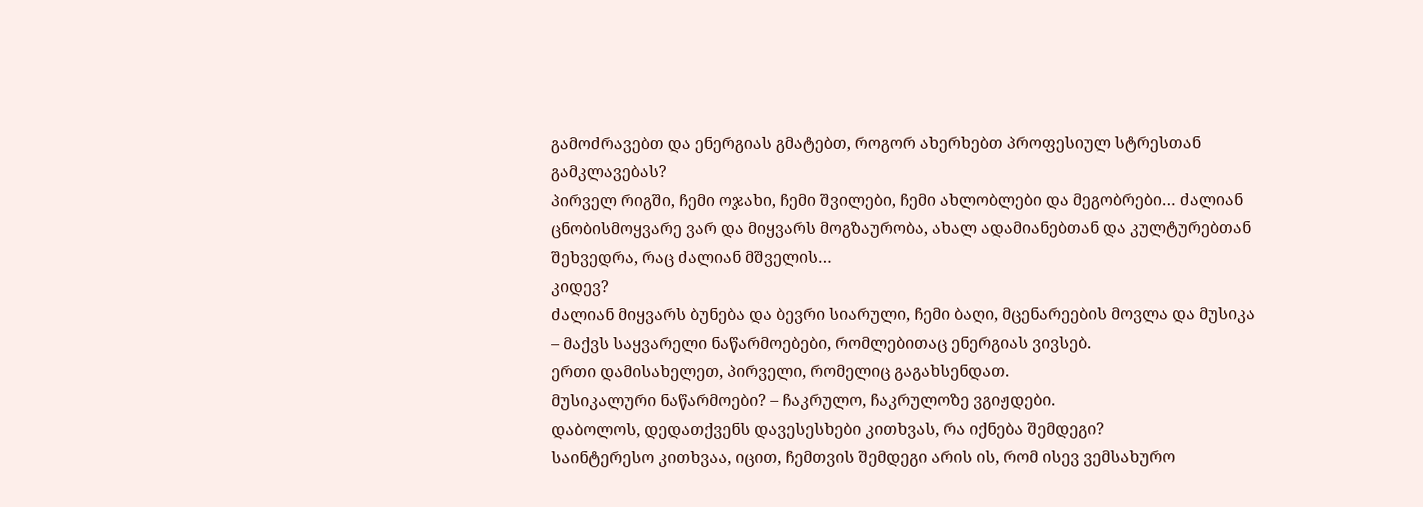გამოძრავებთ და ენერგიას გმატებთ, როგორ ახერხებთ პროფესიულ სტრესთან გამკლავებას?
პირველ რიგში, ჩემი ოჯახი, ჩემი შვილები, ჩემი ახლობლები და მეგობრები… ძალიან ცნობისმოყვარე ვარ და მიყვარს მოგზაურობა, ახალ ადამიანებთან და კულტურებთან შეხვედრა, რაც ძალიან მშველის…
კიდევ?
ძალიან მიყვარს ბუნება და ბევრი სიარული, ჩემი ბაღი, მცენარეების მოვლა და მუსიკა – მაქვს საყვარელი ნაწარმოებები, რომლებითაც ენერგიას ვივსებ.
ერთი დამისახელეთ, პირველი, რომელიც გაგახსენდათ.
მუსიკალური ნაწარმოები? – ჩაკრულო, ჩაკრულოზე ვგიჟდები.
დაბოლოს, დედათქვენს დავესესხები კითხვას, რა იქნება შემდეგი?
საინტერესო კითხვაა, იცით, ჩემთვის შემდეგი არის ის, რომ ისევ ვემსახურო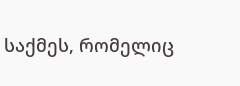საქმეს, რომელიც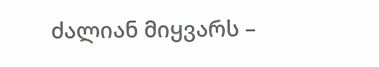ძალიან მიყვარს –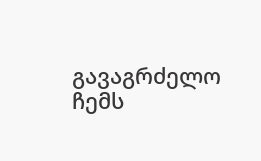გავაგრძელო ჩემს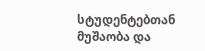სტუდენტებთან მუშაობა და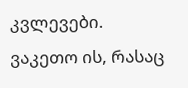კვლევები. ვაკეთო ის, რასაც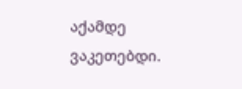აქამდე ვაკეთებდი.